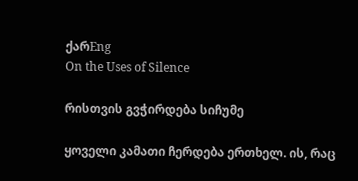ქარEng
On the Uses of Silence

რისთვის გვჭირდება სიჩუმე

ყოველი კამათი ჩერდება ერთხელ. ის, რაც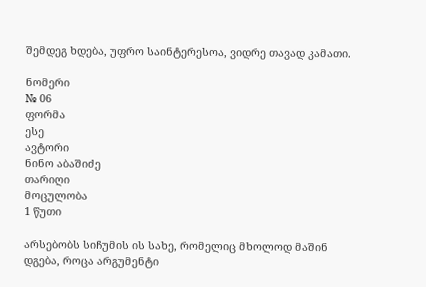შემდეგ ხდება, უფრო საინტერესოა, ვიდრე თავად კამათი.

ნომერი
№ 06
ფორმა
ესე
ავტორი
ნინო აბაშიძე
თარიღი
მოცულობა
1 წუთი

არსებობს სიჩუმის ის სახე, რომელიც მხოლოდ მაშინ დგება, როცა არგუმენტი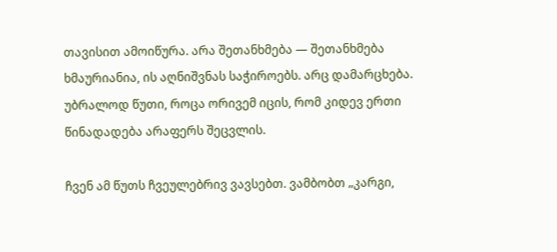თავისით ამოიწურა. არა შეთანხმება — შეთანხმება ხმაურიანია, ის აღნიშვნას საჭიროებს. არც დამარცხება. უბრალოდ წუთი, როცა ორივემ იცის, რომ კიდევ ერთი წინადადება არაფერს შეცვლის.

ჩვენ ამ წუთს ჩვეულებრივ ვავსებთ. ვამბობთ „კარგი,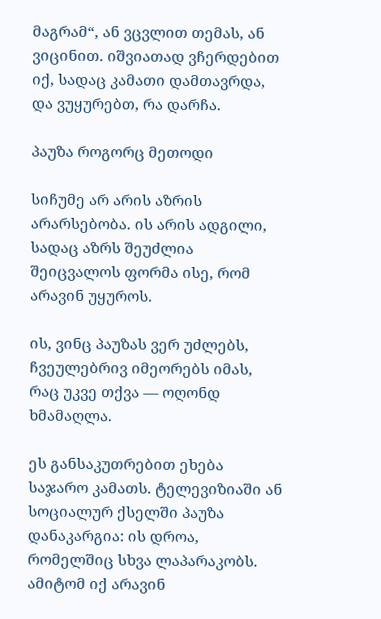მაგრამ“, ან ვცვლით თემას, ან ვიცინით. იშვიათად ვჩერდებით იქ, სადაც კამათი დამთავრდა, და ვუყურებთ, რა დარჩა.

პაუზა როგორც მეთოდი

სიჩუმე არ არის აზრის არარსებობა. ის არის ადგილი, სადაც აზრს შეუძლია შეიცვალოს ფორმა ისე, რომ არავინ უყუროს.

ის, ვინც პაუზას ვერ უძლებს, ჩვეულებრივ იმეორებს იმას, რაც უკვე თქვა — ოღონდ ხმამაღლა.

ეს განსაკუთრებით ეხება საჯარო კამათს. ტელევიზიაში ან სოციალურ ქსელში პაუზა დანაკარგია: ის დროა, რომელშიც სხვა ლაპარაკობს. ამიტომ იქ არავინ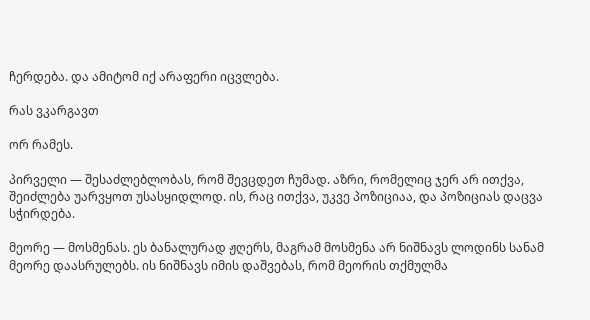ჩერდება. და ამიტომ იქ არაფერი იცვლება.

რას ვკარგავთ

ორ რამეს.

პირველი — შესაძლებლობას, რომ შევცდეთ ჩუმად. აზრი, რომელიც ჯერ არ ითქვა, შეიძლება უარვყოთ უსასყიდლოდ. ის, რაც ითქვა, უკვე პოზიციაა, და პოზიციას დაცვა სჭირდება.

მეორე — მოსმენას. ეს ბანალურად ჟღერს, მაგრამ მოსმენა არ ნიშნავს ლოდინს სანამ მეორე დაასრულებს. ის ნიშნავს იმის დაშვებას, რომ მეორის თქმულმა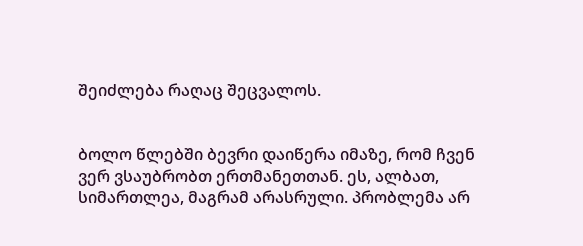შეიძლება რაღაც შეცვალოს.


ბოლო წლებში ბევრი დაიწერა იმაზე, რომ ჩვენ ვერ ვსაუბრობთ ერთმანეთთან. ეს, ალბათ, სიმართლეა, მაგრამ არასრული. პრობლემა არ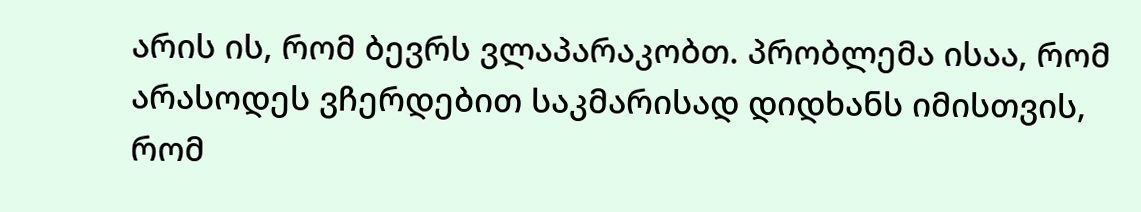არის ის, რომ ბევრს ვლაპარაკობთ. პრობლემა ისაა, რომ არასოდეს ვჩერდებით საკმარისად დიდხანს იმისთვის, რომ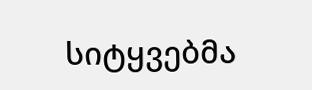სიტყვებმა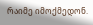რაიმე იმოქმედონ.